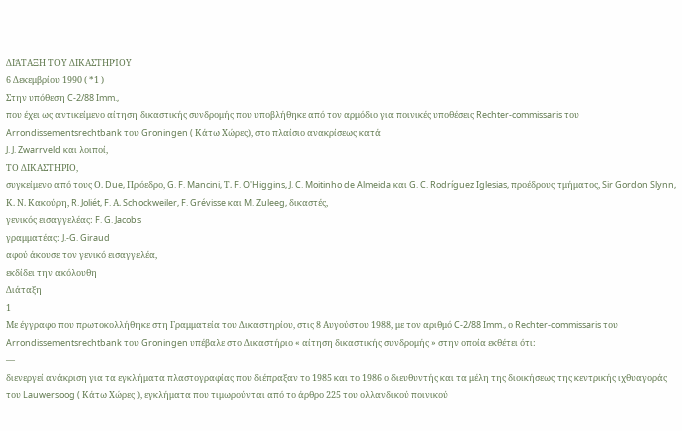ΔΙΆΤΑΞΗ ΤΟΥ ΔΙΚΑΣΤΗΡΊΟΥ
6 Δεκεμβρίου 1990 ( *1 )
Στην υπόθεση C-2/88 Imm.,
που έχει ως αντικείμενο αίτηση δικαστικής συνδρομής που υποβλήθηκε από τον αρμόδιο για ποινικές υποθέσεις Rechter-commissaris του Arrondissementsrechtbank του Groningen ( Κάτω Χώρες), στο πλαίσιο ανακρίσεως κατά
J. J. Zwarrveld και λοιποί,
ΤΟ ΔΙΚΑΣΤΗΡΙΟ,
συγκείμενο από τους Ο. Due, Πρόεδρο, G. F. Mancini, Τ. F. O'Higgins, J. C. Moitinho de Almeida και G. C. Rodríguez Iglesias, προέδρους τμήματος, Sir Gordon Slynn, Κ. Ν. Κακούρη, R. Joliét, F. Α. Schockweiler, F. Grévisse και M. Zuleeg, δικαστές,
γενικός εισαγγελέας: F. G. Jacobs
γραμματέας: J.-G. Giraud
αφού άκουσε τον γενικό εισαγγελέα,
εκδίδει την ακόλουθη
Διάταξη
1
Με έγγραφο που πρωτοκολλήθηκε στη Γραμματεία του Δικαστηρίου, στις 8 Αυγούστου 1988, με τον αριθμό C-2/88 Imm., ο Rechter-commissaris του Arrondissementsrechtbank του Groningen υπέβαλε στο Δικαστήριο « αίτηση δικαστικής συνδρομής » στην οποία εκθέτει ότι:
—
διενεργεί ανάκριση για τα εγκλήματα πλαστογραφίας που διέπραξαν το 1985 και το 1986 ο διευθυντής και τα μέλη της διοικήσεως της κεντρικής ιχθυαγοράς του Lauwersoog ( Κάτω Χώρες ), εγκλήματα που τιμωρούνται από το άρθρο 225 του ολλανδικού ποινικού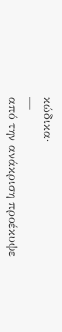κώδικα·
—
από την ανάκριση προέκυψε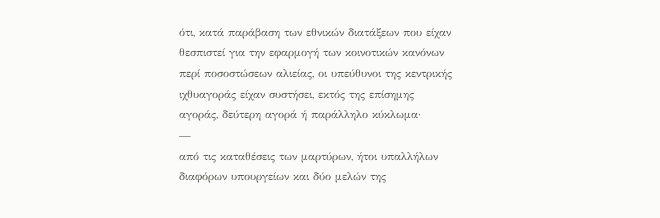ότι, κατά παράβαση των εθνικών διατάξεων που είχαν θεσπιστεί για την εφαρμογή των κοινοτικών κανόνων περί ποσοστώσεων αλιείας, οι υπεύθυνοι της κεντρικής ιχθυαγοράς είχαν συστήσει, εκτός της επίσημης αγοράς, δεύτερη αγορά ή παράλληλο κύκλωμα·
—
από τις καταθέσεις των μαρτύρων, ήτοι υπαλλήλων διαφόρων υπουργείων και δύο μελών της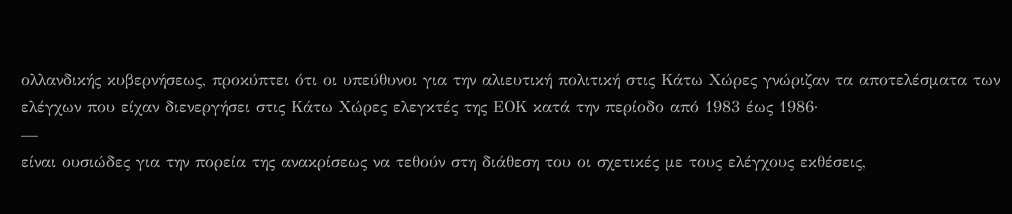ολλανδικής κυβερνήσεως, προκύπτει ότι οι υπεύθυνοι για την αλιευτική πολιτική στις Κάτω Χώρες γνώριζαν τα αποτελέσματα των ελέγχων που είχαν διενεργήσει στις Κάτω Χώρες ελεγκτές της ΕΟΚ κατά την περίοδο από 1983 έως 1986·
—
είναι ουσιώδες για την πορεία της ανακρίσεως να τεθούν στη διάθεση του οι σχετικές με τους ελέγχους εκθέσεις,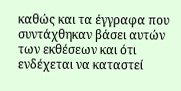καθώς και τα έγγραφα που συντάχθηκαν βάσει αυτών των εκθέσεων και ότι ενδέχεται να καταστεί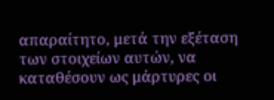απαραίτητο, μετά την εξέταση των στοιχείων αυτών, να καταθέσουν ως μάρτυρες οι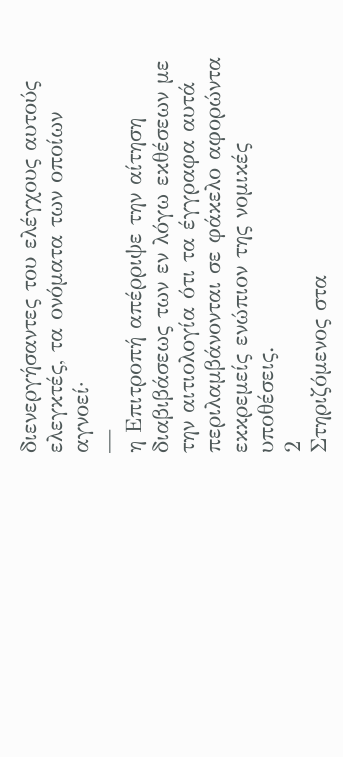διενεργήσαντες του ελέγχους αυτούς ελεγκτές, τα ονόματα των οποίων αγνοεί·
—
η Επιτροπή απέρριψε την αίτηση διαβιβάσεως των εν λόγω εκθέσεων με την αιτιολογία ότι τα έγγραφα αυτά περιλαμβάνονται σε φάκελο αφορώντα εκκρεμείς ενώπιον της νομικές υποθέσεις.
2
Στηριζόμενος στα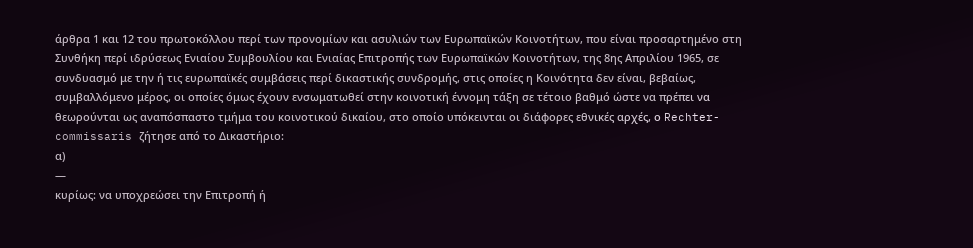άρθρα 1 και 12 του πρωτοκόλλου περί των προνομίων και ασυλιών των Ευρωπαϊκών Κοινοτήτων, που είναι προσαρτημένο στη Συνθήκη περί ιδρύσεως Ενιαίου Συμβουλίου και Ενιαίας Επιτροπής των Ευρωπαϊκών Κοινοτήτων, της 8ης Απριλίου 1965, σε συνδυασμό με την ή τις ευρωπαϊκές συμβάσεις περί δικαστικής συνδρομής, στις οποίες η Κοινότητα δεν είναι, βεβαίως, συμβαλλόμενο μέρος, οι οποίες όμως έχουν ενσωματωθεί στην κοινοτική έννομη τάξη σε τέτοιο βαθμό ώστε να πρέπει να θεωρούνται ως αναπόσπαστο τμήμα του κοινοτικού δικαίου, στο οποίο υπόκεινται οι διάφορες εθνικές αρχές, ο Rechter-commissaris ζήτησε από το Δικαστήριο:
α)
—
κυρίως: να υποχρεώσει την Επιτροπή ή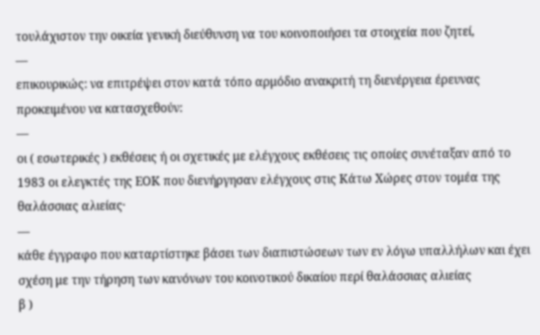τουλάχιστον την οικεία γενική διεύθυνση να του κοινοποιήσει τα στοιχεία που ζητεί,
—
επικουρικώς: να επιτρέψει στον κατά τόπο αρμόδιο ανακριτή τη διενέργεια έρευνας προκειμένου να κατασχεθούν:
—
οι ( εσωτερικές ) εκθέσεις ή οι σχετικές με ελέγχους εκθέσεις τις οποίες συνέταξαν από το 1983 οι ελεγκτές της ΕΟΚ που διενήργησαν ελέγχους στις Κάτω Χώρες στον τομέα της θαλάσσιας αλιείας·
—
κάθε έγγραφο που καταρτίστηκε βάσει των διαπιστώσεων των εν λόγω υπαλλήλων και έχει σχέση με την τήρηση των κανόνων του κοινοτικού δικαίου περί θαλάσσιας αλιείας
β )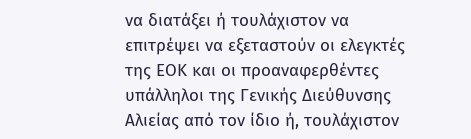να διατάξει ή τουλάχιστον να επιτρέψει να εξεταστούν οι ελεγκτές της ΕΟΚ και οι προαναφερθέντες υπάλληλοι της Γενικής Διεύθυνσης Αλιείας από τον ίδιο ή, τουλάχιστον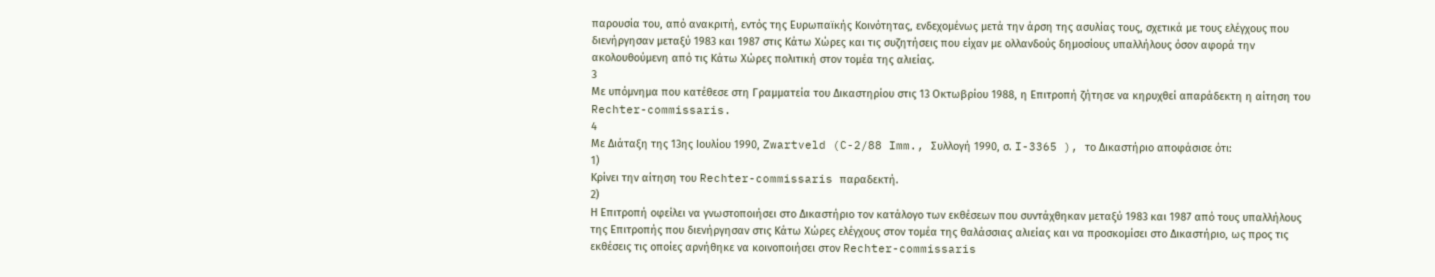παρουσία του, από ανακριτή, εντός της Ευρωπαϊκής Κοινότητας, ενδεχομένως μετά την άρση της ασυλίας τους, σχετικά με τους ελέγχους που διενήργησαν μεταξύ 1983 και 1987 στις Κάτω Χώρες και τις συζητήσεις που είχαν με ολλανδούς δημοσίους υπαλλήλους όσον αφορά την ακολουθούμενη από τις Κάτω Χώρες πολιτική στον τομέα της αλιείας.
3
Με υπόμνημα που κατέθεσε στη Γραμματεία του Δικαστηρίου στις 13 Οκτωβρίου 1988, η Επιτροπή ζήτησε να κηρυχθεί απαράδεκτη η αίτηση του Rechter-commissaris.
4
Με Διάταξη της 13ης Ιουλίου 1990, Zwartveld (C-2/88 Imm., Συλλογή 1990, σ. I-3365 ), το Δικαστήριο αποφάσισε ότι:
1)
Κρίνει την αίτηση του Rechter-commissaris παραδεκτή.
2)
Η Επιτροπή οφείλει να γνωστοποιήσει στο Δικαστήριο τον κατάλογο των εκθέσεων που συντάχθηκαν μεταξύ 1983 και 1987 από τους υπαλλήλους της Επιτροπής που διενήργησαν στις Κάτω Χώρες ελέγχους στον τομέα της θαλάσσιας αλιείας και να προσκομίσει στο Δικαστήριο, ως προς τις εκθέσεις τις οποίες αρνήθηκε να κοινοποιήσει στον Rechter-commissaris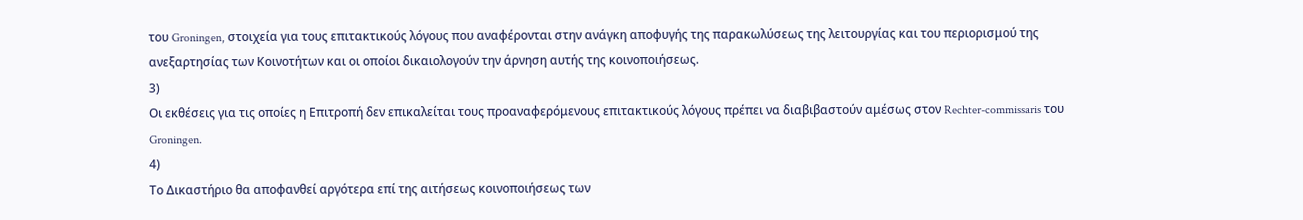του Groningen, στοιχεία για τους επιτακτικούς λόγους που αναφέρονται στην ανάγκη αποφυγής της παρακωλύσεως της λειτουργίας και του περιορισμού της ανεξαρτησίας των Κοινοτήτων και οι οποίοι δικαιολογούν την άρνηση αυτής της κοινοποιήσεως.
3)
Οι εκθέσεις για τις οποίες η Επιτροπή δεν επικαλείται τους προαναφερόμενους επιτακτικούς λόγους πρέπει να διαβιβαστούν αμέσως στον Rechter-commissaris του Groningen.
4)
Το Δικαστήριο θα αποφανθεί αργότερα επί της αιτήσεως κοινοποιήσεως των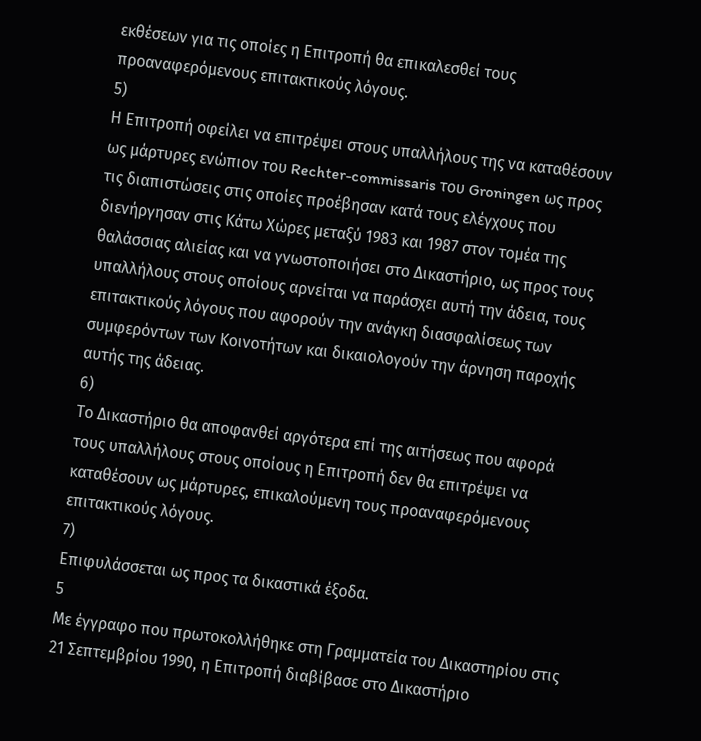εκθέσεων για τις οποίες η Επιτροπή θα επικαλεσθεί τους προαναφερόμενους επιτακτικούς λόγους.
5)
Η Επιτροπή οφείλει να επιτρέψει στους υπαλλήλους της να καταθέσουν ως μάρτυρες ενώπιον του Rechter-commissaris του Groningen ως προς τις διαπιστώσεις στις οποίες προέβησαν κατά τους ελέγχους που διενήργησαν στις Κάτω Χώρες μεταξύ 1983 και 1987 στον τομέα της θαλάσσιας αλιείας και να γνωστοποιήσει στο Δικαστήριο, ως προς τους υπαλλήλους στους οποίους αρνείται να παράσχει αυτή την άδεια, τους επιτακτικούς λόγους που αφορούν την ανάγκη διασφαλίσεως των συμφερόντων των Κοινοτήτων και δικαιολογούν την άρνηση παροχής αυτής της άδειας.
6)
Το Δικαστήριο θα αποφανθεί αργότερα επί της αιτήσεως που αφορά τους υπαλλήλους στους οποίους η Επιτροπή δεν θα επιτρέψει να καταθέσουν ως μάρτυρες, επικαλούμενη τους προαναφερόμενους επιτακτικούς λόγους.
7)
Επιφυλάσσεται ως προς τα δικαστικά έξοδα.
5
Με έγγραφο που πρωτοκολλήθηκε στη Γραμματεία του Δικαστηρίου στις 21 Σεπτεμβρίου 1990, η Επιτροπή διαβίβασε στο Δικαστήριο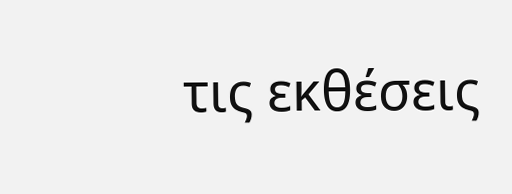τις εκθέσεις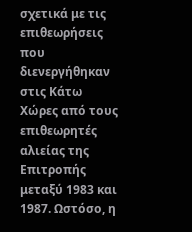σχετικά με τις επιθεωρήσεις που διενεργήθηκαν στις Κάτω Χώρες από τους επιθεωρητές αλιείας της Επιτροπής μεταξύ 1983 και 1987. Ωστόσο, η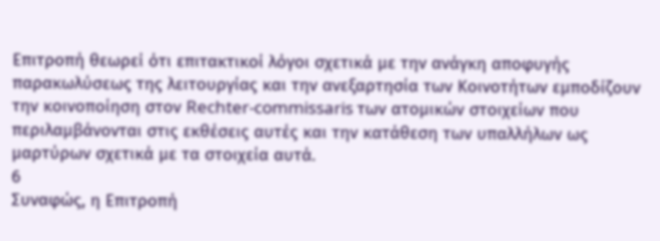Επιτροπή θεωρεί ότι επιτακτικοί λόγοι σχετικά με την ανάγκη αποφυγής παρακωλύσεως της λειτουργίας και την ανεξαρτησία των Κοινοτήτων εμποδίζουν την κοινοποίηση στον Rechter-commissaris των ατομικών στοιχείων που περιλαμβάνονται στις εκθέσεις αυτές και την κατάθεση των υπαλλήλων ως μαρτύρων σχετικά με τα στοιχεία αυτά.
6
Συναφώς, η Επιτροπή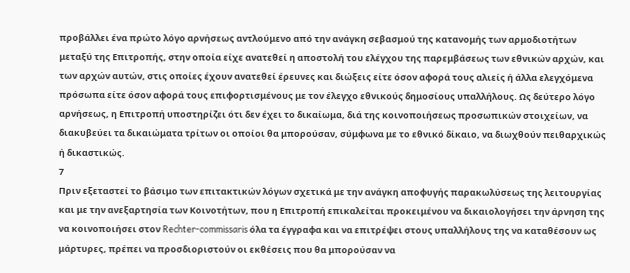προβάλλει ένα πρώτο λόγο αρνήσεως αντλούμενο από την ανάγκη σεβασμού της κατανομής των αρμοδιοτήτων μεταξύ της Επιτροπής, στην οποία είχε ανατεθεί η αποστολή του ελέγχου της παρεμβάσεως των εθνικών αρχών, και των αρχών αυτών, στις οποίες έχουν ανατεθεί έρευνες και διώξεις είτε όσον αφορά τους αλιείς ή άλλα ελεγχόμενα πρόσωπα είτε όσον αφορά τους επιφορτισμένους με τον έλεγχο εθνικούς δημοσίους υπαλλήλους. Ως δεύτερο λόγο αρνήσεως, η Επιτροπή υποστηρίζει ότι δεν έχει το δικαίωμα, διά της κοινοποιήσεως προσωπικών στοιχείων, να διακυβεύει τα δικαιώματα τρίτων οι οποίοι θα μπορούσαν, σύμφωνα με το εθνικό δίκαιο, να διωχθούν πειθαρχικώς ή δικαστικώς.
7
Πριν εξεταστεί το βάσιμο των επιτακτικών λόγων σχετικά με την ανάγκη αποφυγής παρακωλύσεως της λειτουργίας και με την ανεξαρτησία των Κοινοτήτων, που η Επιτροπή επικαλείται προκειμένου να δικαιολογήσει την άρνηση της να κοινοποιήσει στον Rechter-commissaris όλα τα έγγραφα και να επιτρέψει στους υπαλλήλους της να καταθέσουν ως μάρτυρες, πρέπει να προσδιοριστούν οι εκθέσεις που θα μπορούσαν να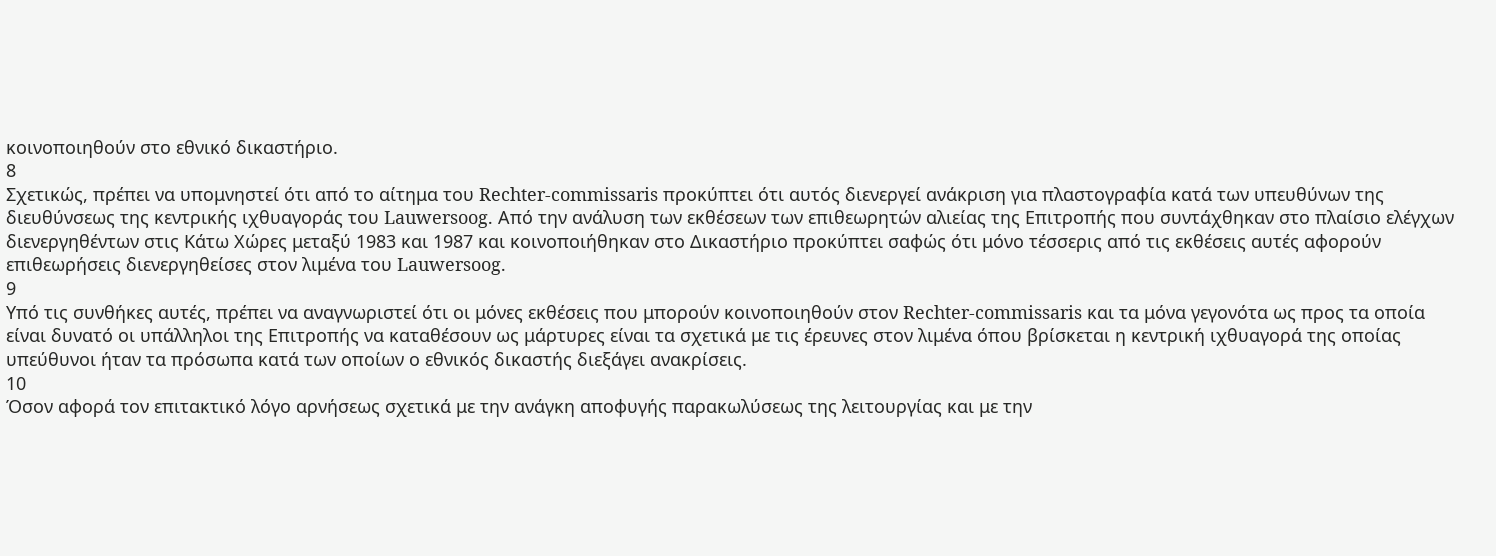κοινοποιηθούν στο εθνικό δικαστήριο.
8
Σχετικώς, πρέπει να υπομνηστεί ότι από το αίτημα του Rechter-commissaris προκύπτει ότι αυτός διενεργεί ανάκριση για πλαστογραφία κατά των υπευθύνων της διευθύνσεως της κεντρικής ιχθυαγοράς του Lauwersoog. Από την ανάλυση των εκθέσεων των επιθεωρητών αλιείας της Επιτροπής που συντάχθηκαν στο πλαίσιο ελέγχων διενεργηθέντων στις Κάτω Χώρες μεταξύ 1983 και 1987 και κοινοποιήθηκαν στο Δικαστήριο προκύπτει σαφώς ότι μόνο τέσσερις από τις εκθέσεις αυτές αφορούν επιθεωρήσεις διενεργηθείσες στον λιμένα του Lauwersoog.
9
Υπό τις συνθήκες αυτές, πρέπει να αναγνωριστεί ότι οι μόνες εκθέσεις που μπορούν κοινοποιηθούν στον Rechter-commissaris και τα μόνα γεγονότα ως προς τα οποία είναι δυνατό οι υπάλληλοι της Επιτροπής να καταθέσουν ως μάρτυρες είναι τα σχετικά με τις έρευνες στον λιμένα όπου βρίσκεται η κεντρική ιχθυαγορά της οποίας υπεύθυνοι ήταν τα πρόσωπα κατά των οποίων ο εθνικός δικαστής διεξάγει ανακρίσεις.
10
Όσον αφορά τον επιτακτικό λόγο αρνήσεως σχετικά με την ανάγκη αποφυγής παρακωλύσεως της λειτουργίας και με την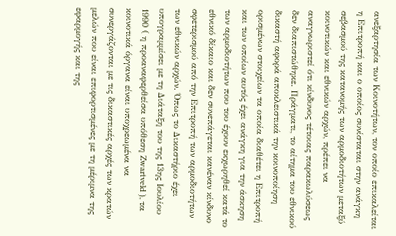ανεξαρτησία των Κοινοτήτων, τον οποίο επικαλείται η Επιτροπή και ο οποίος συνίσταται στην ανάγκη σεβασμού της κατανομής των αρμοδιοτήτων μεταξύ κοινοτικών και εθνικών αρχών, πρέπει να αναγνωριστεί ότι κίνδυνος τέτοιας παρακωλύσεως δεν διαπιστώθηκε. Πράγματι, το αίτημα του εθνικού δικαστή αφορά αποκλειστικά την κοινοποίηση ορισμένων στοιχείων τα οποία διαθέτει η Επιτροπή και των οποίων αυτός έχει ανάγκη για την άσκηση των αρμοδιοτήτων που του έχουν εκχωρηθεί κατά το εθνικό δίκαιο και δεν συνεπάγεται κανέναν κίνδυνο σφετερισμού από την Επιτροπή των αρμοδιοτήτων των εθνικών αρχών. Όπως το Δικαστήριο έχει υπογραμμίσει με τη Διάταξη του της 13ης Ιουλίου 1990 ( η προαναφερθείσα υπόθεση Zwartveld ), τα κοινοτικά όργανα είναι υποχρεωμένα να συνεργάζονται με τις δικαστικές αρχές των κρατών μελών που είναι επιφορτισμένες με τη μέριμνα της εφαρμογής και της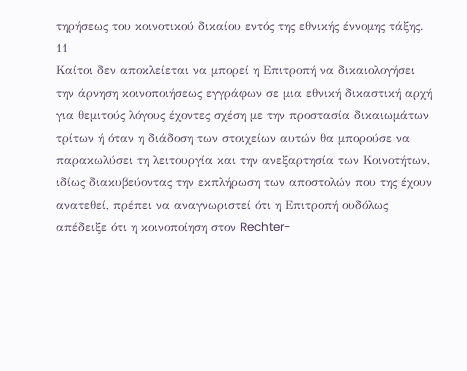τηρήσεως του κοινοτικού δικαίου εντός της εθνικής έννομης τάξης.
11
Καίτοι δεν αποκλείεται να μπορεί η Επιτροπή να δικαιολογήσει την άρνηση κοινοποιήσεως εγγράφων σε μια εθνική δικαστική αρχή για θεμιτούς λόγους έχοντες σχέση με την προστασία δικαιωμάτων τρίτων ή όταν η διάδοση των στοιχείων αυτών θα μπορούσε να παρακωλύσει τη λειτουργία και την ανεξαρτησία των Κοινοτήτων, ιδίως διακυβεύοντας την εκπλήρωση των αποστολών που της έχουν ανατεθεί, πρέπει να αναγνωριστεί ότι η Επιτροπή ουδόλως απέδειξε ότι η κοινοποίηση στον Rechter-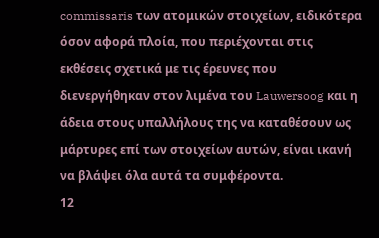commissaris των ατομικών στοιχείων, ειδικότερα όσον αφορά πλοία, που περιέχονται στις εκθέσεις σχετικά με τις έρευνες που διενεργήθηκαν στον λιμένα του Lauwersoog και η άδεια στους υπαλλήλους της να καταθέσουν ως μάρτυρες επί των στοιχείων αυτών, είναι ικανή να βλάψει όλα αυτά τα συμφέροντα.
12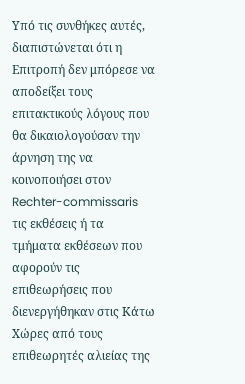Υπό τις συνθήκες αυτές, διαπιστώνεται ότι η Επιτροπή δεν μπόρεσε να αποδείξει τους επιτακτικούς λόγους που θα δικαιολογούσαν την άρνηση της να κοινοποιήσει στον Rechter-commissaris τις εκθέσεις ή τα τμήματα εκθέσεων που αφορούν τις επιθεωρήσεις που διενεργήθηκαν στις Κάτω Χώρες από τους επιθεωρητές αλιείας της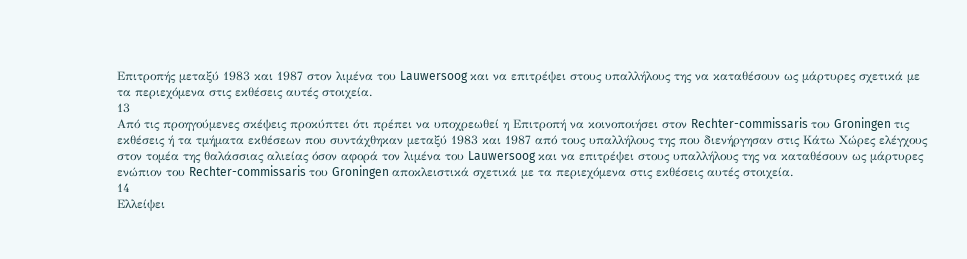Επιτροπής μεταξύ 1983 και 1987 στον λιμένα του Lauwersoog και να επιτρέψει στους υπαλλήλους της να καταθέσουν ως μάρτυρες σχετικά με τα περιεχόμενα στις εκθέσεις αυτές στοιχεία.
13
Από τις προηγούμενες σκέψεις προκύπτει ότι πρέπει να υποχρεωθεί η Επιτροπή να κοινοποιήσει στον Rechter-commissaris του Groningen τις εκθέσεις ή τα τμήματα εκθέσεων που συντάχθηκαν μεταξύ 1983 και 1987 από τους υπαλλήλους της που διενήργησαν στις Κάτω Χώρες ελέγχους στον τομέα της θαλάσσιας αλιείας όσον αφορά τον λιμένα του Lauwersoog και να επιτρέψει στους υπαλλήλους της να καταθέσουν ως μάρτυρες ενώπιον του Rechter-commissaris του Groningen αποκλειστικά σχετικά με τα περιεχόμενα στις εκθέσεις αυτές στοιχεία.
14
Ελλείψει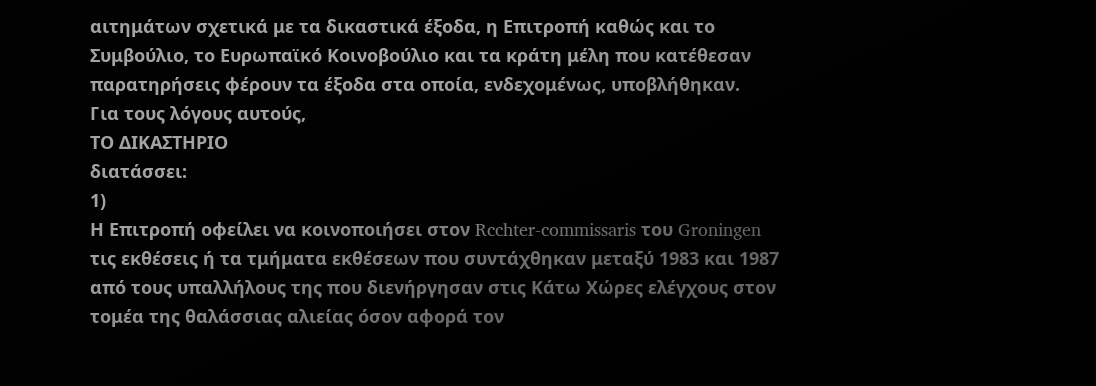αιτημάτων σχετικά με τα δικαστικά έξοδα, η Επιτροπή καθώς και το Συμβούλιο, το Ευρωπαϊκό Κοινοβούλιο και τα κράτη μέλη που κατέθεσαν παρατηρήσεις φέρουν τα έξοδα στα οποία, ενδεχομένως, υποβλήθηκαν.
Για τους λόγους αυτούς,
ΤΟ ΔΙΚΑΣΤΗΡΙΟ
διατάσσει:
1)
Η Επιτροπή οφείλει να κοινοποιήσει στον Rcchter-commissaris του Groningen τις εκθέσεις ή τα τμήματα εκθέσεων που συντάχθηκαν μεταξύ 1983 και 1987 από τους υπαλλήλους της που διενήργησαν στις Κάτω Χώρες ελέγχους στον τομέα της θαλάσσιας αλιείας όσον αφορά τον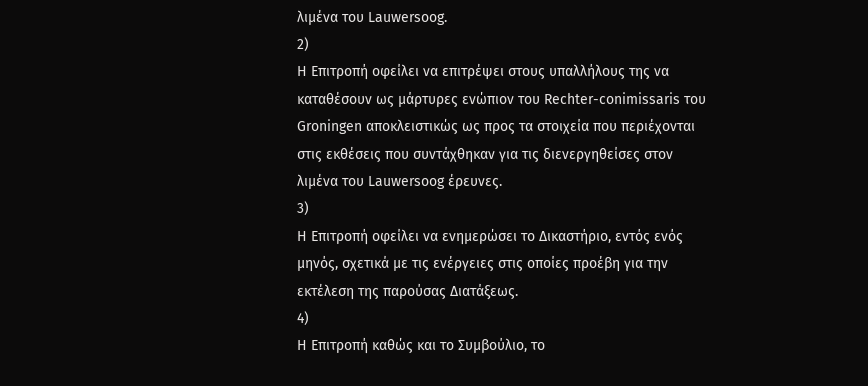λιμένα του Lauwersoog.
2)
Η Επιτροπή οφείλει να επιτρέψει στους υπαλλήλους της να καταθέσουν ως μάρτυρες ενώπιον του Rechter-conimissaris του Groningen αποκλειστικώς ως προς τα στοιχεία που περιέχονται στις εκθέσεις που συντάχθηκαν για τις διενεργηθείσες στον λιμένα του Lauwersoog έρευνες.
3)
Η Επιτροπή οφείλει να ενημερώσει το Δικαστήριο, εντός ενός μηνός, σχετικά με τις ενέργειες στις οποίες προέβη για την εκτέλεση της παρούσας Διατάξεως.
4)
Η Επιτροπή καθώς και το Συμβούλιο, το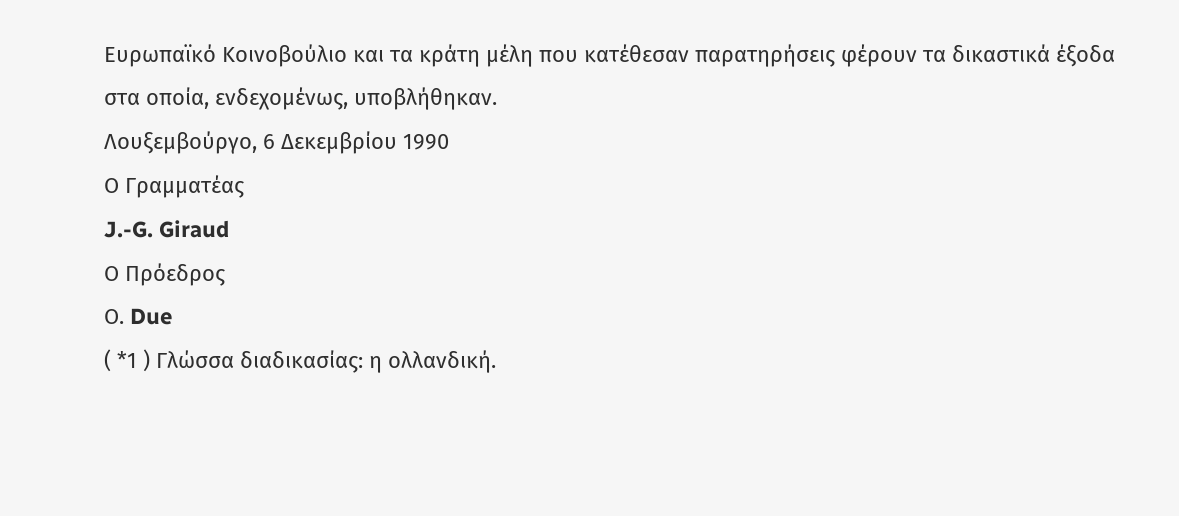Ευρωπαϊκό Κοινοβούλιο και τα κράτη μέλη που κατέθεσαν παρατηρήσεις φέρουν τα δικαστικά έξοδα στα οποία, ενδεχομένως, υποβλήθηκαν.
Λουξεμβούργο, 6 Δεκεμβρίου 1990
Ο Γραμματέας
J.-G. Giraud
Ο Πρόεδρος
Ο. Due
( *1 ) Γλώσσα διαδικασίας: η ολλανδική.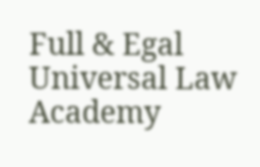Full & Egal Universal Law Academy